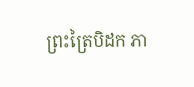ព្រះត្រៃបិដក ភា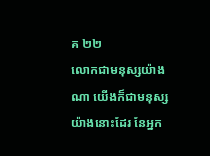គ ២២
លោកជាមនុស្សយ៉ាងណា យើងក៏ជាមនុស្សយ៉ាងនោះដែរ នែអ្នក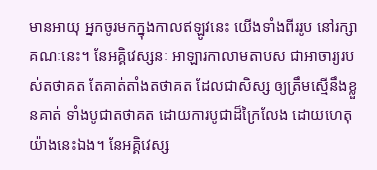មានអាយុ អ្នកចូរមកក្នុងកាលឥឡូវនេះ យើងទាំងពីររូប នៅរក្សាគណៈនេះ។ នែអគ្គិវេស្សនៈ អាឡារកាលាមតាបស ជាអាចារ្យរបស់តថាគត តែគាត់តាំងតថាគត ដែលជាសិស្ស ឲ្យត្រឹមស្មើនឹងខ្លួនគាត់ ទាំងបូជាតថាគត ដោយការបូជាដ៏ក្រៃលែង ដោយហេតុយ៉ាងនេះឯង។ នែអគ្គិវេស្ស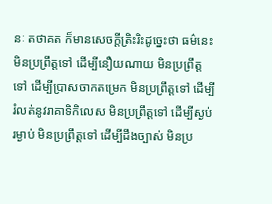នៈ តថាគត ក៏មានសេចក្តីត្រិះរិះដូច្នេះថា ធម៌នេះមិនប្រព្រឹត្តទៅ ដើម្បីនឿយណាយ មិនប្រព្រឹត្តទៅ ដើម្បីប្រាសចាកតម្រេក មិនប្រព្រឹត្តទៅ ដើម្បីរំលត់នូវរាគាទិកិលេស មិនប្រព្រឹត្តទៅ ដើម្បីស្ងប់រម្ងាប់ មិនប្រព្រឹត្តទៅ ដើម្បីដឹងច្បាស់ មិនប្រ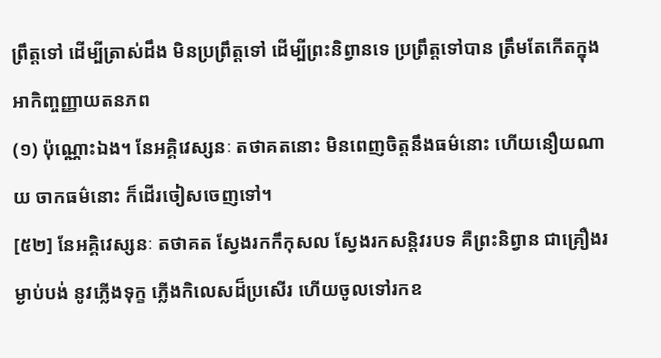ព្រឹត្តទៅ ដើម្បីត្រាស់ដឹង មិនប្រព្រឹត្តទៅ ដើម្បីព្រះនិព្វានទេ ប្រព្រឹត្តទៅបាន ត្រឹមតែកើតក្នុងអាកិញ្ចញ្ញាយតនភព
(១) ប៉ុណ្ណោះឯង។ នែអគ្គិវេស្សនៈ តថាគតនោះ មិនពេញចិត្តនឹងធម៌នោះ ហើយនឿយណាយ ចាកធម៌នោះ ក៏ដើរចៀសចេញទៅ។
[៥២] នែអគ្គិវេស្សនៈ តថាគត ស្វែងរកកឹកុសល ស្វែងរកសន្តិវរបទ គឺព្រះនិព្វាន ជាគ្រឿងរម្ងាប់បង់ នូវភ្លើងទុក្ខ ភ្លើងកិលេសដ៏ប្រសើរ ហើយចូលទៅរកឧ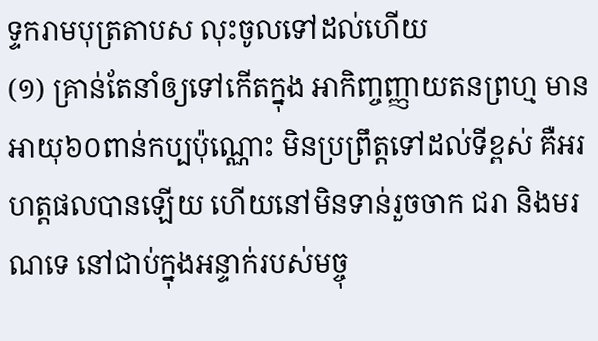ទ្ទករាមបុត្រតាបស លុះចូលទៅដល់ហើយ
(១) គ្រាន់តែនាំឲ្យទៅកើតក្នុង អាកិញ្ចញ្ញាយតនព្រហ្ម មានអាយុ៦០ពាន់កប្បប៉ុណ្ណោះ មិនប្រព្រឹត្តទៅដល់ទីខ្ពស់ គឺអរហត្តផលបានឡើយ ហើយនៅមិនទាន់រួចចាក ជរា និងមរណទេ នៅជាប់ក្នុងអន្ទាក់របស់មច្ចុ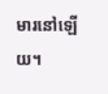មារនៅឡើយ។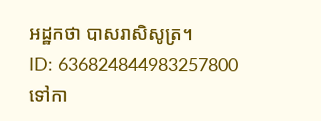អដ្ឋកថា បាសរាសិសូត្រ។
ID: 636824844983257800
ទៅកា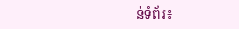ន់ទំព័រ៖